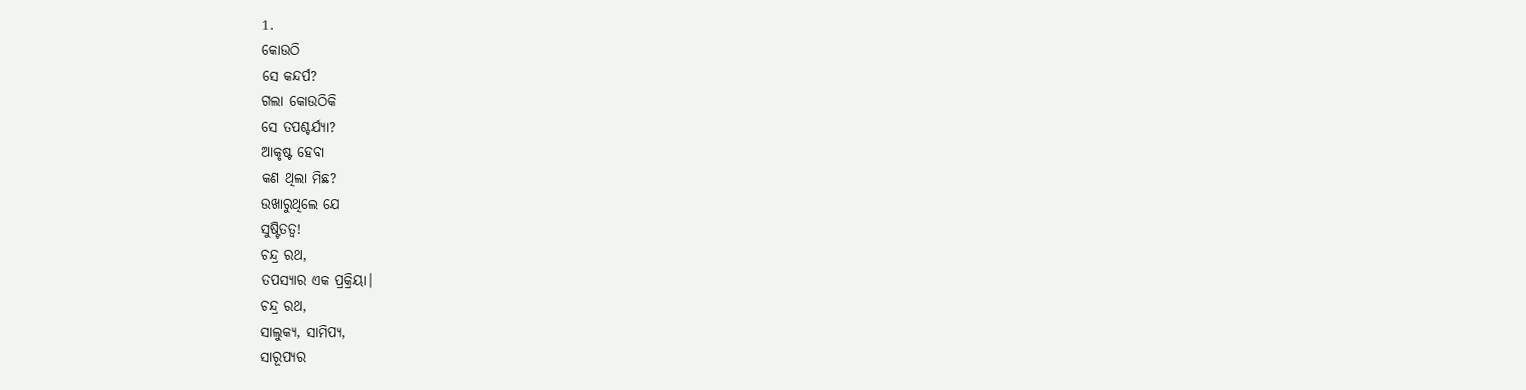1.
କୋଉଠି
ସେ କନ୍ଦର୍ପ?
ଗଲା କୋଉଠିକି
ସେ ତପଶ୍ଚର୍ଯ୍ୟା?
ଆକୃଷ୍ଟ ହେବା
କଣ ଥିଲା ମିଛ?
ଉଖାରୁଥିଲେ ଯେ
ସୁଷ୍ଟିତତ୍ୱ!
ଚନ୍ଦ୍ର ରଥ,
ତପସ୍ୟାର ଏକ ପ୍ରକ୍ରିୟା।
ଚନ୍ଦ୍ର ରଥ,
ସାଲୁକ୍ୟ, ସାମିପ୍ୟ,
ସାରୂପ୍ୟର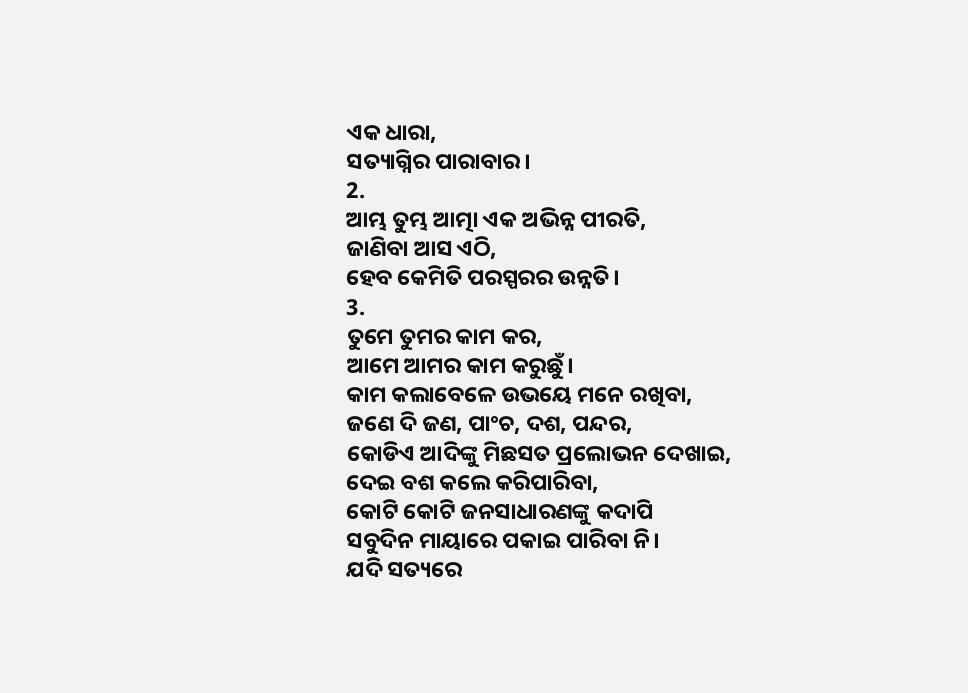ଏକ ଧାରା,
ସତ୍ୟାଗ୍ନିର ପାରାବାର।
2.
ଆମ୍ଭ ତୁମ୍ଭ ଆତ୍ମା ଏକ ଅଭିନ୍ନ ପୀରତି,
ଜାଣିବା ଆସ ଏଠି,
ହେବ କେମିତି ପରସ୍ପରର ଉନ୍ନତି।
3.
ତୁମେ ତୁମର କାମ କର,
ଆମେ ଆମର କାମ କରୁଛୁଁ।
କାମ କଲାବେଳେ ଉଭୟେ ମନେ ରଖିବା,
ଜଣେ ଦି ଜଣ, ପାଂଚ, ଦଶ, ପନ୍ଦର,
କୋଡିଏ ଆଦିଙ୍କୁ ମିଛସତ ପ୍ରଲୋଭନ ଦେଖାଇ,
ଦେଇ ବଶ କଲେ କରିପାରିବା,
କୋଟି କୋଟି ଜନସାଧାରଣଙ୍କୁ କଦାପି
ସବୁଦିନ ମାୟାରେ ପକାଇ ପାରିବା ନି।
ଯଦି ସତ୍ୟରେ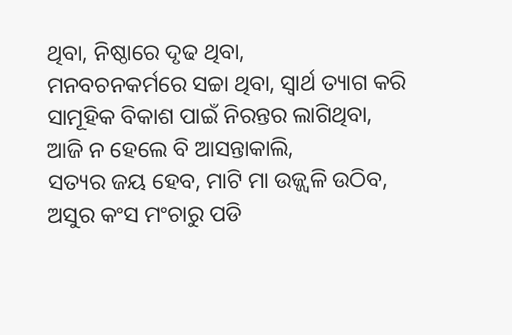ଥିବା, ନିଷ୍ଠାରେ ଦୃଢ ଥିବା,
ମନବଚନକର୍ମରେ ସଚ୍ଚା ଥିବା, ସ୍ୱାର୍ଥ ତ୍ୟାଗ କରି
ସାମୂହିକ ବିକାଶ ପାଇଁ ନିରନ୍ତର ଲାଗିଥିବା,
ଆଜି ନ ହେଲେ ବି ଆସନ୍ତାକାଲି,
ସତ୍ୟର ଜୟ ହେବ, ମାଟି ମା ଉଜ୍ଜ୍ୱଳି ଉଠିବ,
ଅସୁର କଂସ ମଂଚାରୁ ପଡି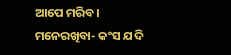ଆପେ ମରିବ।
ମନେରଖିବା- କଂସ ଯଦି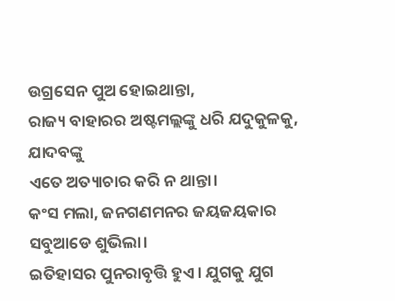ଉଗ୍ରସେନ ପୁଅ ହୋଇଥାନ୍ତା,
ରାଜ୍ୟ ବାହାରର ଅଷ୍ଟମଲ୍ଲଙ୍କୁ ଧରି ଯଦୁକୁଳକୁ, ଯାଦବଙ୍କୁ
ଏତେ ଅତ୍ୟାଚାର କରି ନ ଥାନ୍ତା।
କଂସ ମଲା, ଜନଗଣମନର ଜୟଜୟକାର
ସବୁଆଡେ ଶୁଭିଲା।
ଇତିହାସର ପୁନରାବୃତ୍ତି ହୁଏ। ଯୁଗକୁ ଯୁଗ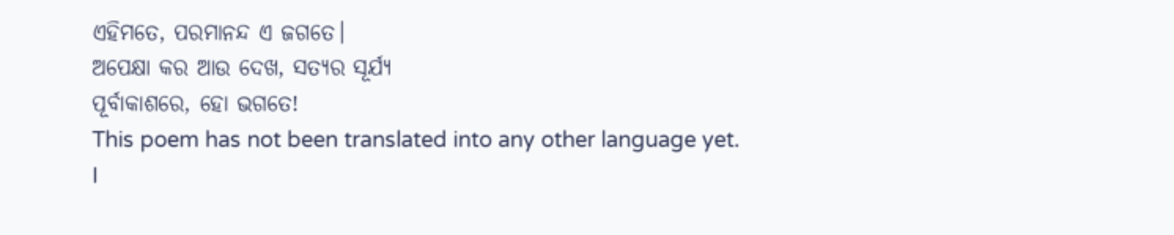ଏହିମତେ, ପରମାନନ୍ଦ ଏ ଜଗତେ।
ଅପେକ୍ଷା କର ଆଉ ଦେଖ, ସତ୍ୟର ସୂର୍ଯ୍ୟ
ପୂର୍ବାକାଶରେ, ହୋ ଭଗତେ!
This poem has not been translated into any other language yet.
I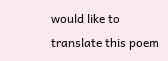would like to translate this poem